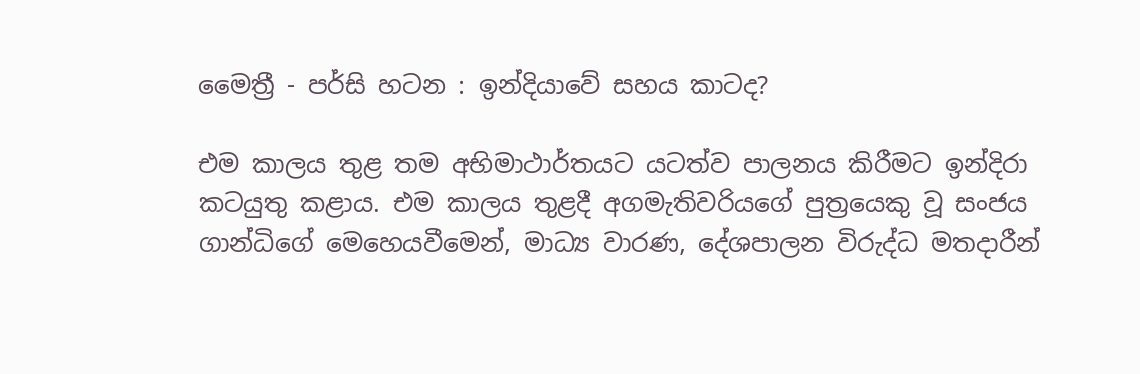මෛත්‍රී - පර්සි හටන : ඉන්දියාවේ සහය කාටද?

එම කාලය තුළ තම අභිමාථාර්තයට යටත්ව පාලනය කිරීමට ඉන්දිරා කටයුතු කළාය. එම කාලය තුළදී අගමැතිවරියගේ පුත්‍රයෙකු වූ සංජය ගාන්ධිගේ මෙහෙයවීමෙන්, මාධ්‍ය වාරණ, දේශපාලන විරුද්ධ මතදාරීන්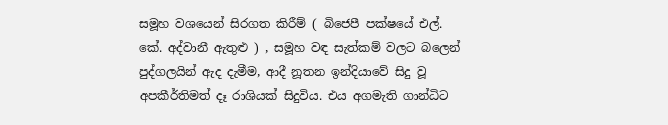සමූහ වශයෙන් සිරගත කිරීම් ( බිජෙපී පක්ෂයේ එල්. කේ. අද්වානී ඇතුළු ) , සමූහ වඳ සැත්කම් වලට බලෙන් පුද්ගලයින් ඇද දැමීම, ආදී නූතන ඉන්දියාවේ සිදු වූ අපකීර්තිමත් දෑ රාශියක් සිදුවිය. එය අගමැති ගාන්ධිට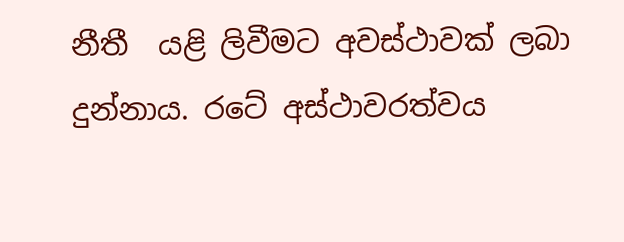නීතී  යළි ලිවීමට අවස්ථාවක් ලබා දුන්නාය. රටේ අස්ථාවරත්වය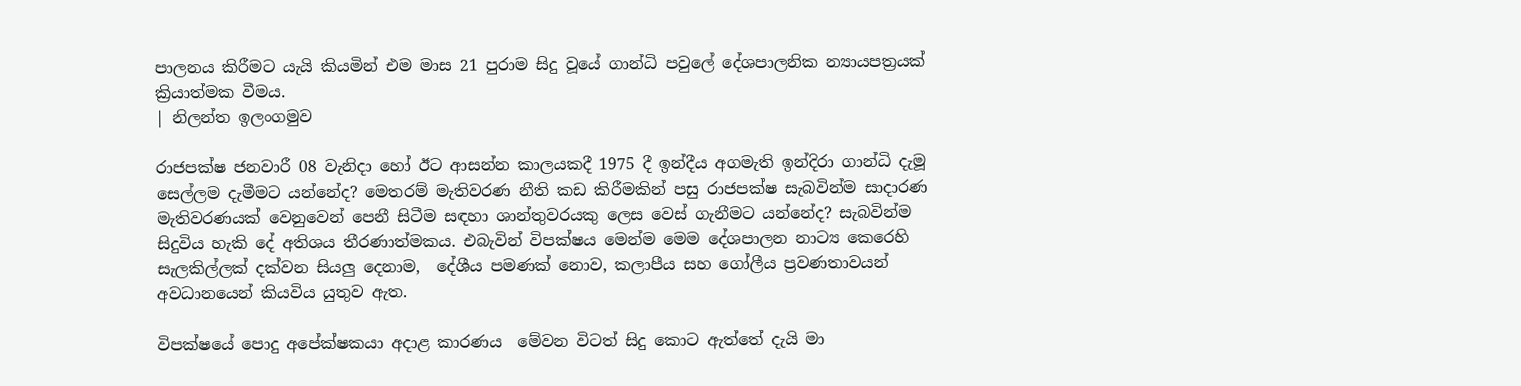පාලනය කිරීමට යැයි කියමින් එම මාස 21 පුරාම සිදු වූයේ ගාන්ධි පවුලේ දේශපාලනික න්‍යායපත්‍රයක් ක්‍රියාත්මක වීමය.
| නිලන්ත ඉලංගමුව

රාජපක්ෂ ජනවාරී 08 වැනිදා හෝ ඊට ආසන්න කාලයකදී 1975 දී ඉන්දීය අගමැති ඉන්දිරා ගාන්ධි දැමූ සෙල්ලම දැමීමට යන්නේද? මෙතරම් මැතිවරණ නීති කඩ කිරීමකින් පසු රාජපක්ෂ සැබවින්ම සාදාරණ මැතිවරණයක් වෙනුවෙන් පෙනී සිටීම සඳහා ශාන්තුවරයකු ලෙස වෙස් ගැනීමට යන්නේද? සැබවින්ම සිදුවිය හැකි දේ අතිශය තීරණාත්මකය. එබැවින් විපක්ෂය මෙන්ම මෙම දේශපාලන නාට්‍ය කෙරෙහි සැලකිල්ලක් දක්වන සියලු දෙනාම,  දේශීය පමණක් නොව, කලාපීය සහ ගෝලීය ප්‍රවණතාවයන් අවධානයෙන් කියවිය යුතුව ඇත.

විපක්ෂයේ පොදු අපේක්ෂකයා අදාළ කාරණය  මේවන විටත් සිදු කොට ඇත්තේ දැයි මා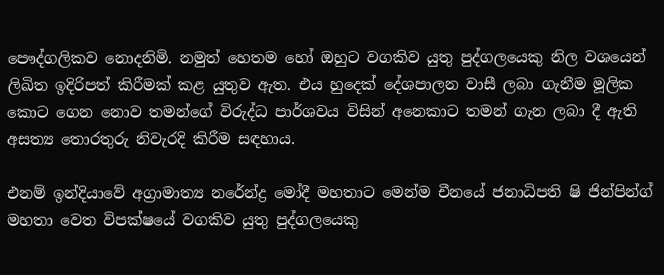පෞද්ගලිකව නොදනිමි. නමුත් හෙතම හෝ ඔහුට වගකිව යුතු පුද්ගලයෙකු නිල වශයෙන් ලිඛිත ඉදිරිපත් කිරීමක් කළ යුතුව ඇත. එය හුදෙක් දේශපාලන වාසී ලබා ගැනීම මූලික කොට ගෙන නොව තමන්ගේ විරුද්ධ පාර්ශවය විසින් අනෙකාට තමන් ගැන ලබා දී ඇති අසත්‍ය තොරතුරු නිවැරදි කිරීම සඳහාය.

එනම් ඉන්දියාවේ අග්‍රාමාත්‍ය නරේන්ද්‍ර මෝදී මහතාට මෙන්ම චීනයේ ජනාධිපති ෂි ජින්පින්ග් මහතා වෙත විපක්ෂයේ වගකිව යුතු පුද්ගලයෙකු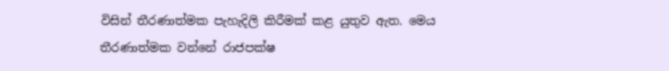විසින් තීරණාත්මක පැහැදිලි කිරීමක් කළ යුතුව ඇත. මෙය තීරණාත්මක වන්නේ රාජපක්ෂ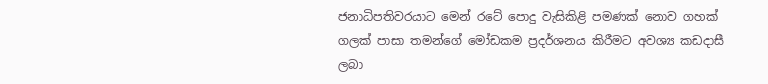ජනාධිපතිවරයාට මෙන් රටේ පොදු වැසිකිළි පමණක් නොව ගහක් ගලක් පාසා තමන්ගේ මෝඩකම ප්‍රදර්ශනය කිරීමට අවශ්‍ය කඩදාසී ලබා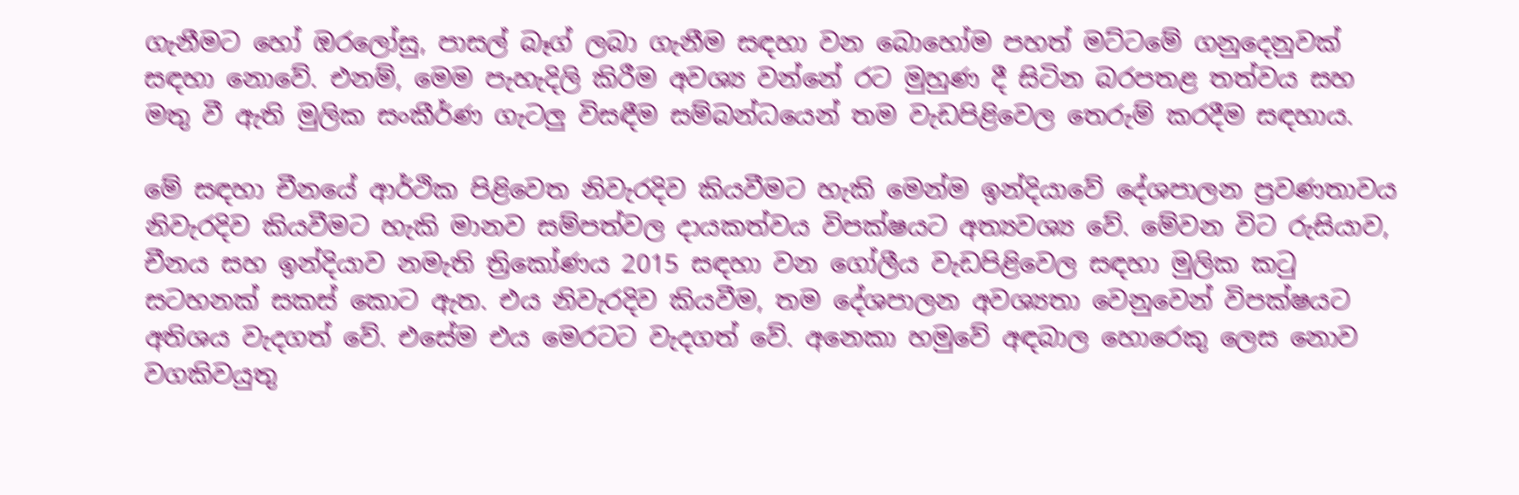ගැනීමට හෝ ඔරලෝසු, පාසල් බෑග් ලබා ගැනීම සඳහා වන බොහෝම පහත් මට්ටමේ ගනුදෙනුවක් සඳහා නොවේ. එනම්, මෙම පැහැදිලි කිරීම අවශ්‍ය වන්නේ රට මුහුණ දී සිටින බරපතළ තත්වය සහ මතු වී ඇති මුලික සංකීර්ණ ගැටලු විසඳීම සම්බන්ධයෙන් තම වැඩපිළිවෙල තෙරුම් කරදීම සඳහාය.

මේ සඳහා චීනයේ ආර්ථික පිළිවෙත නිවැරදිව කියවීමට හැකි මෙන්ම ඉන්දියාවේ දේශපාලන ප්‍රවණතාවය නිවැරදිව කියවීමට හැකි මානව සම්පත්වල දායකත්වය විපක්ෂයට අත්‍යවශ්‍ය වේ. මේවන විට රුසියාව, චීනය සහ ඉන්දියාව නමැති ත්‍රිකෝණය 2015 සඳහා වන ගෝලීය වැඩපිළිවෙල සඳහා මුලික කටු සටහනක් සකස් කොට ඇත. එය නිවැරදිව කියවීම, තම දේශපාලන අවශ්‍යතා වෙනුවෙන් විපක්ෂයට අතිශය වැදගත් වේ. එසේම එය මෙරටට වැදගත් වේ. අනෙකා හමුවේ අඳබාල හොරෙකු ලෙස නොව වගකිවයුතු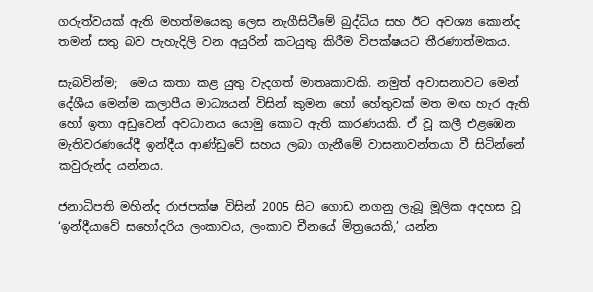ගරුත්වයක් ඇති මහත්මයෙකු ලෙස නැගීසිටීමේ බුද්ධිය සහ ඊට අවශ්‍ය කොන්ද තමන් සතු බව පැහැදිලි වන අයුරින් කටයුතු කිරීම විපක්ෂයට තීරණාත්මකය.

සැබවින්ම;  මෙය කතා කළ යුතු වැදගත් මාතෘකාවකි. නමුත් අවාසනාවට මෙන් දේශීය මෙන්ම කලාපීය මාධ්‍යයන් විසින් කුමන හෝ හේතුවක් මත මඟ හැර ඇති හෝ ඉතා අඩුවෙන් අවධානය යොමු කොට ඇති කාරණයකි. ඒ වූ කලී එළඹෙන මැතිවරණයේදී ඉන්දීය ආණ්ඩුවේ සහය ලබා ගැනීමේ වාසනාවන්තයා වී සිටින්නේ කවුරුන්ද යන්නය.

ජනාධිපති මහින්ද රාජපක්ෂ විසින් 2005 සිට ගොඩ නගනු ලැබූ මූලික අදහස වූ ‘ඉන්දීයාවේ සහෝදරිය ලංකාවය, ලංකාව චීනයේ මිත්‍රයෙකි,’ යන්න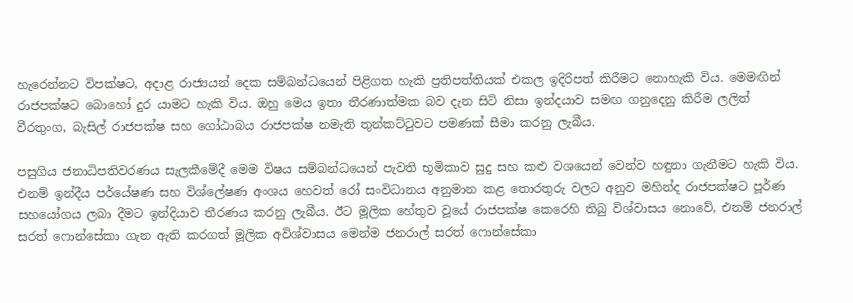හැරෙන්නට විපක්ෂට, අදාළ රාජ්‍යයන් දෙක සම්බන්ධයෙන් පිළිගත හැකි ප්‍රතිපත්තියක් එකල ඉදිරිපත් කිරීමට නොහැකි විය. මෙමඟින් රාජපක්ෂට බොහෝ දුර යාමට හැකි විය. ඔහු මෙය ඉතා තීරණාත්මක බව දැන සිටි නිසා ඉන්දයාව සමඟ ගනුදෙනු කිරීම ලලිත් වීරතුංග, බැසිල් රාජපක්ෂ සහ ගෝඨාබය රාජපක්ෂ නමැති තුන්කට්ටුවට පමණක් සීමා කරනු ලැබීය.

පසුගිය ජනාධිපතිවරණය සැලකීමේදී මෙම විෂය සම්බන්ධයෙන් පැවති භූමිකාව සුදු සහ කළු වශයෙන් වෙන්ව හඳුනා ගැනීමට හැකි විය. එනම් ඉන්දීය පර්යේෂණ සහ විශ්ලේෂණ අංශය හෙවත් රෝ සංවිධානය අනුමාන කළ තොරතුරු වලට අනුව මහින්ද රාජපක්ෂට පූර්ණ සහයෝගය ලබා දීමට ඉන්දියාව තීරණය කරනු ලැබීය. ඊට මූලික හේතුව වූයේ රාජපක්ෂ කෙරෙහි තිබු විශ්වාසය නොවේ, එනම් ජනරාල් සරත් ෆොන්සේකා ගැන ඇති කරගත් මූලික අවිශ්වාසය මෙන්ම ජනරාල් සරත් ෆොන්සේකා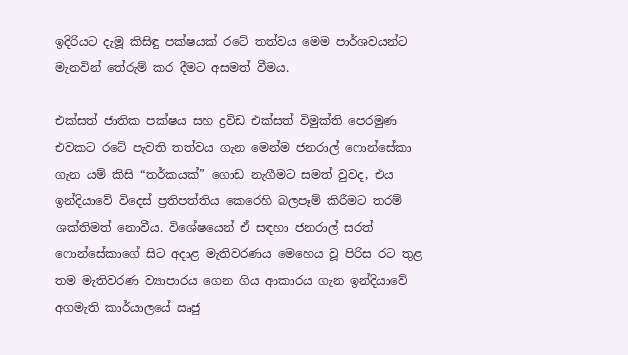ඉදිරියට දැමූ කිසිඳු පක්ෂයක් රටේ තත්වය මෙම පාර්ශවයන්ට මැනවින් තේරුම් කර දීමට අසමත් වීමය.

එක්සත් ජාතික පක්ෂය සහ ද්‍රවිඩ එක්සත් විමුක්ති පෙරමුණ එවකට රටේ පැවති තත්වය ගැන මෙන්ම ජනරාල් ෆොන්සේකා ගැන යම් කිසි “තර්කයක්” ගොඩ නැගීමට සමත් වුවද, එය ඉන්දියාවේ විදෙස් ප්‍රතිපත්තිය කෙරෙහි බලපෑම් කිරීමට තරම් ශක්තිමත් නොවීය. විශේෂයෙන් ඒ සඳහා ජනරාල් සරත් ෆොන්සේකාගේ සිට අදාළ මැතිවරණය මෙහෙය වූ පිරිස රට තුළ තම මැතිවරණ ව්‍යාපාරය ගෙන ගිය ආකාරය ගැන ඉන්දියාවේ අගමැති කාර්යාලයේ ඍජු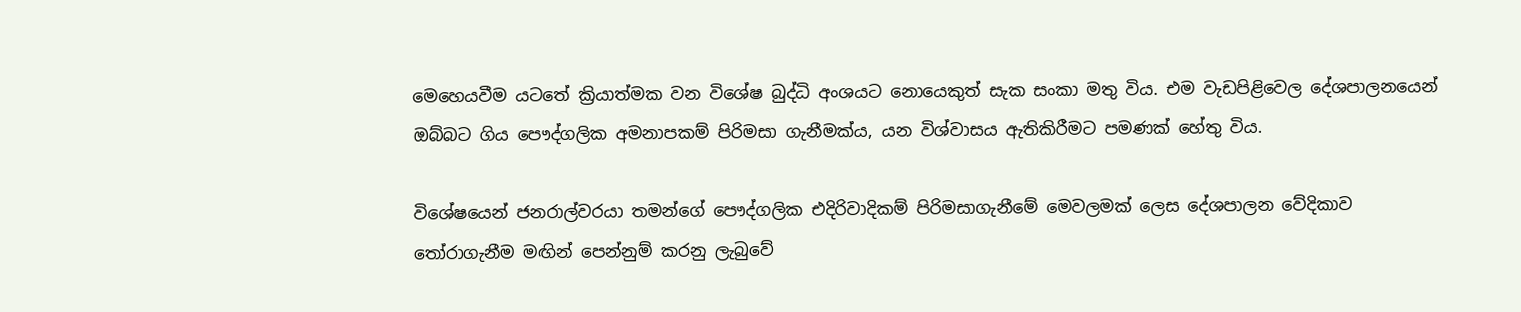මෙහෙයවීම යටතේ ක්‍රියාත්මක වන විශේෂ බුද්ධි අංශයට නොයෙකුත් සැක සංකා මතු විය. එම වැඩපිළිවෙල දේශපාලනයෙන් ඔබ්බට ගිය පෞද්ගලික අමනාපකම් පිරිමසා ගැනීමක්ය, යන විශ්වාසය ඇතිකිරීමට පමණක් හේතු විය.

විශේෂයෙන් ජනරාල්වරයා තමන්ගේ පෞද්ගලික එදිරිවාදිකම් පිරිමසාගැනීමේ මෙවලමක් ලෙස දේශපාලන වේදිකාව තෝරාගැනීම මඟින් පෙන්නුම් කරනු ලැබුවේ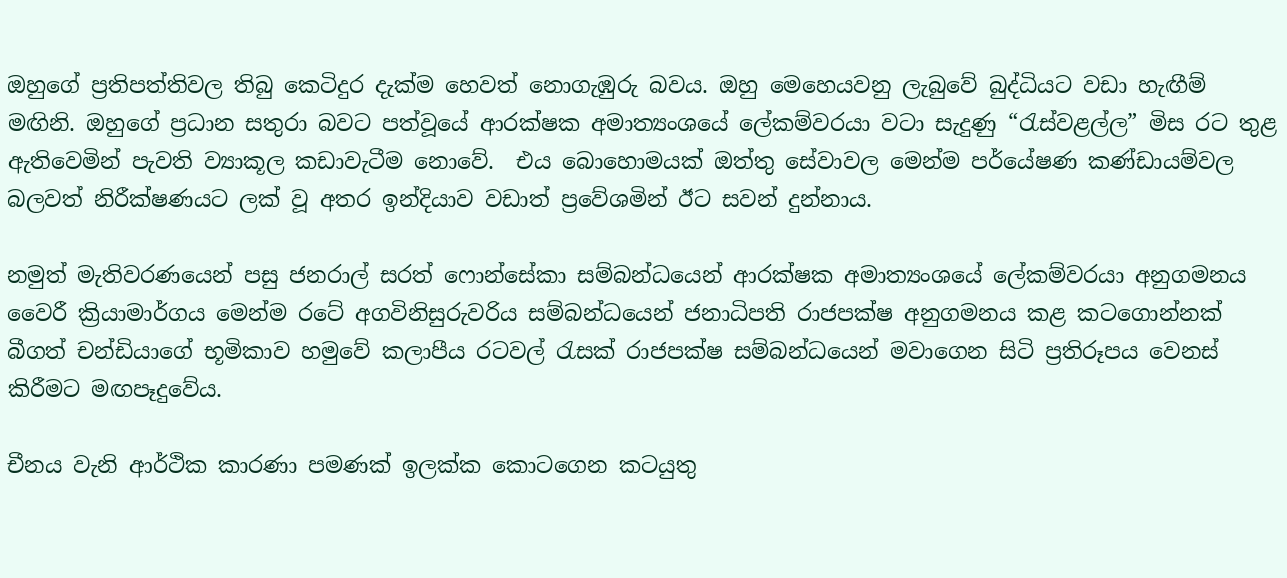ඔහුගේ ප්‍රතිපත්තිවල තිබු කෙටිදුර දැක්ම හෙවත් නොගැඹුරු බවය. ඔහු මෙහෙයවනු ලැබුවේ බුද්ධියට වඩා හැඟීම් මඟිනි. ඔහුගේ ප්‍රධාන සතුරා බවට පත්වූයේ ආරක්ෂක අමාත්‍යංශයේ ලේකම්වරයා වටා සැදුණු “රැස්වළල්ල” මිස රට තුළ ඇතිවෙමින් පැවති ව්‍යාකූල කඩාවැටීම නොවේ.  එය බොහොමයක් ඔත්තු සේවාවල මෙන්ම පර්යේෂණ කණ්ඩායම්වල බලවත් නිරීක්ෂණයට ලක් වූ අතර ඉන්දියාව වඩාත් ප්‍රවේශමින් ඊට සවන් දුන්නාය.

නමුත් මැතිවරණයෙන් පසු ජනරාල් සරත් ෆොන්සේකා සම්බන්ධයෙන් ආරක්ෂක අමාත්‍යංශයේ ලේකම්වරයා අනුගමනය වෛරී ක්‍රියාමාර්ගය මෙන්ම රටේ අගවිනිසුරුවරිය සම්බන්ධයෙන් ජනාධිපති රාජපක්ෂ අනුගමනය කළ කටගොන්නක් බීගත් චන්ඩියාගේ භූමිකාව හමුවේ කලාපීය රටවල් රැසක් රාජපක්ෂ සම්බන්ධයෙන් මවාගෙන සිටි ප්‍රතිරූපය වෙනස් කිරීමට මඟපෑදුවේය.

චීනය වැනි ආර්ථික කාරණා පමණක් ඉලක්ක කොටගෙන කටයුතු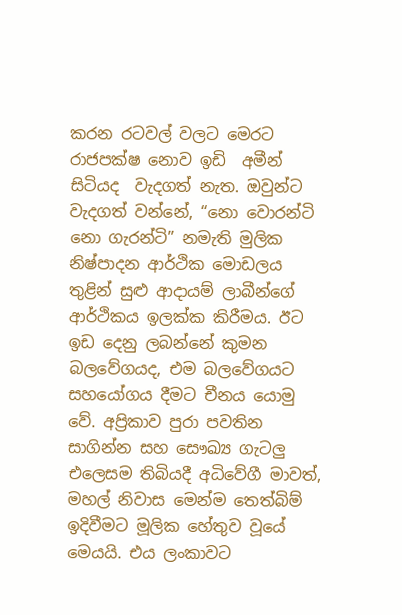කරන රටවල් වලට මෙරට රාජපක්ෂ නොව ඉඩි  අමීන් සිටියද  වැදගත් නැත. ඔවුන්ට වැදගත් වන්නේ, “නො වොරන්ටි නො ගැරන්ටි” නමැති මුලික නිෂ්පාදන ආර්ථික මොඩලය තුළින් සුළු ආදායම් ලාබීන්ගේ ආර්ථිකය ඉලක්ක කිරීමය. ඊට ඉඩ දෙනු ලබන්නේ කුමන බලවේගයද, එම බලවේගයට සහයෝගය දීමට චීනය යොමු වේ. අප්‍රිකාව පුරා පවතින සාගින්න සහ සෞඛ්‍ය ගැටලු එලෙසම තිබියදී අධිවේගී මාවත්, මහල් නිවාස මෙන්ම තෙත්බිම් ඉදිවීමට මූලික හේතුව වූයේ මෙයයි. එය ලංකාවට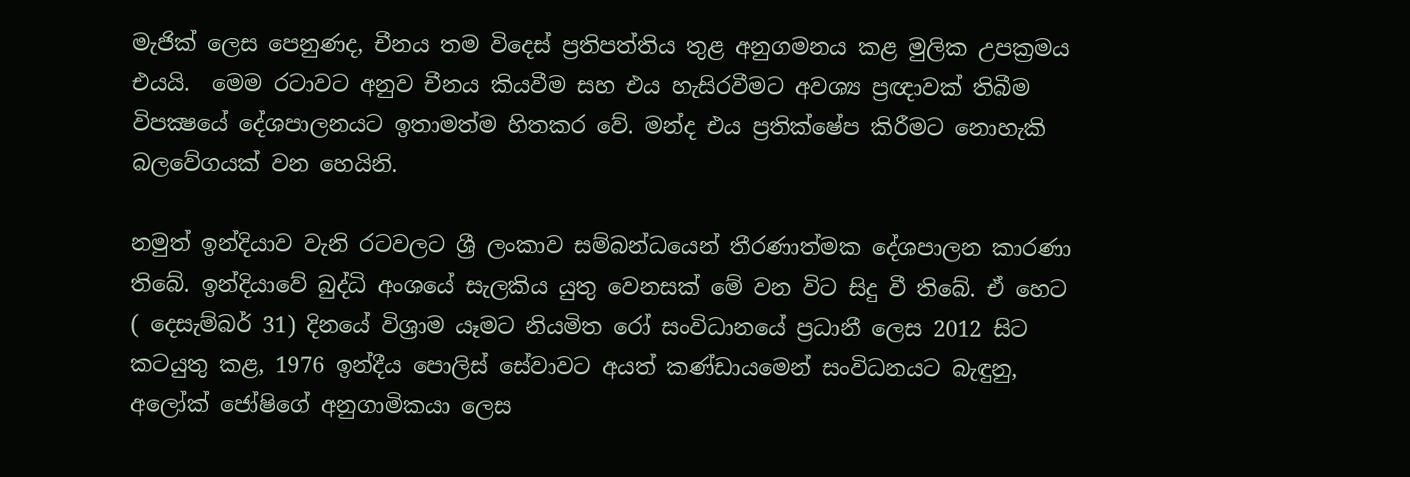මැජික් ලෙස පෙනුණද, චීනය තම විදෙස් ප්‍රතිපත්තිය තුළ අනුගමනය කළ මුලික උපක්‍රමය එයයි.  මෙම රටාවට අනුව චීනය කියවීම සහ එය හැසිරවීමට අවශ්‍ය ප්‍රඥාවක් තිබීම විපක්‍ෂයේ දේශපාලනයට ඉතාමත්ම හිතකර වේ. මන්ද එය ප්‍රතික්ෂේප කිරීමට නොහැකි බලවේගයක් වන හෙයිනි.

නමුත් ඉන්දියාව වැනි රටවලට ශ්‍රී ලංකාව සම්බන්ධයෙන් තීරණාත්මක දේශපාලන කාරණා තිබේ. ඉන්දියාවේ බුද්ධි අංශයේ සැලකිය යුතු වෙනසක් මේ වන විට සිදු වී තිබේ. ඒ හෙට ( දෙසැම්බර් 31) දිනයේ විශ්‍රාම යෑමට නියමිත රෝ සංවිධානයේ ප්‍රධානී ලෙස 2012 සිට කටයුතු කළ, 1976 ඉන්දීය පොලිස් සේවාවට අයත් කණ්ඩායමෙන් සංවිධනයට බැඳුනු,  අලෝක් ජෝෂිගේ අනුගාමිකයා ලෙස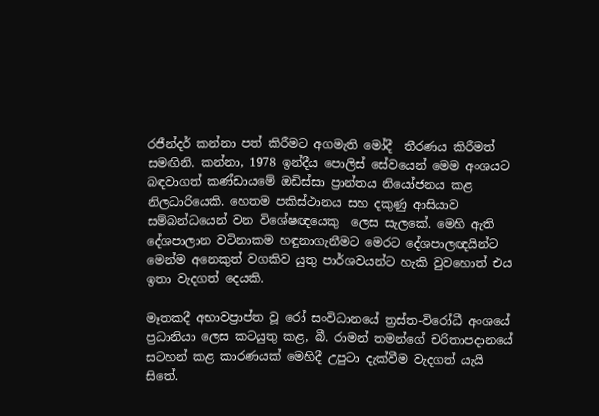රජීන්දර් කන්නා පත් කිරීමට අගමැති මෝදී  තීරණය කිරීමත් සමඟිනි. කන්නා, 1978 ඉන්දීය පොලිස් සේවයෙන් මෙම අංශයට බඳවාගත් කණ්ඩායමේ ඔඩිස්සා ප්‍රාන්තය නියෝජනය කළ නිලධාරියෙකි. හෙතම පකිස්ථානය සහ දකුණු ආසියාව සම්බන්ධයෙන් වන විශේෂඥයෙකු  ලෙස සැලකේ. මෙහි ඇති දේශපාලාන වටිනාකම හඳුනාගැනීමට මෙරට දේශපාලඥයින්ට මෙන්ම අනෙකුත් වගකිව යුතු පාර්ශවයන්ට හැකි වුවහොත් එය ඉතා වැදගත් දෙයකි.

මෑතකදී අභාවප්‍රාප්ත වූ රෝ සංවිධානයේ ත්‍රස්ත-විරෝධී අංශයේ ප්‍රධානියා ලෙස කටයුතු කළ, බී. රාමන් තමන්ගේ චරිතාපදානයේ සටහන් කළ කාරණයක් මෙහිදී උපුටා දැක්වීම වැදගත් යැයි සිතේ.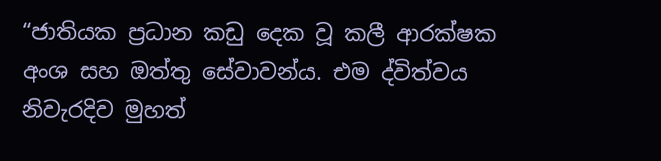“ජාතියක ප්‍රධාන කඩු දෙක වූ කලී ආරක්ෂක අංශ සහ ඔත්තු සේවාවන්ය. එම ද්විත්වය නිවැරදිව මුහත්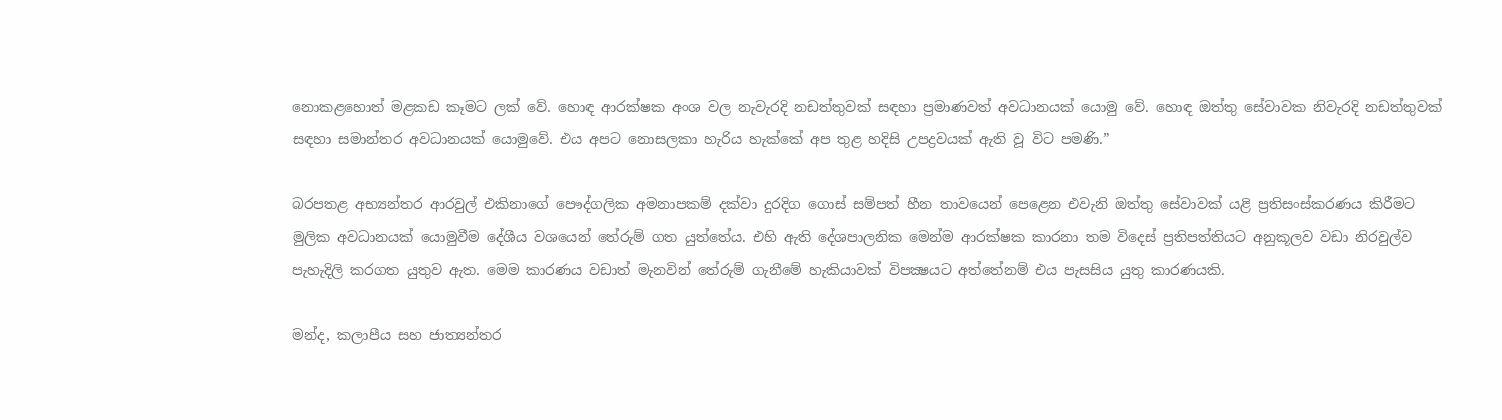නොකළහොත් මළකඩ කෑමට ලක් වේ. හොඳ ආරක්ෂක අංශ වල නැවැරදි නඩත්තුවක් සඳහා ප්‍රමාණවත් අවධානයක් යොමු වේ. හොඳ ඔත්තු සේවාවක නිවැරදි නඩත්තුවක් සඳහා සමාන්තර අවධානයක් යොමුවේ. එය අපට නොසලකා හැරිය හැක්කේ අප තුළ හදිසි උපද්‍රවයක් ඇති වූ විට පමණි.”

බරපතළ අභ්‍යන්තර ආරවුල් එකිනාගේ පෞද්ගලික අමනාපකම් දක්වා දුරදිග ගොස් සම්පත් හීන තාවයෙන් පෙළෙන එවැනි ඔත්තු සේවාවක් යළි ප්‍රතිසංස්කරණය කිරීමට මුලික අවධානයක් යොමුවීම දේශීය වශයෙන් තේරුම් ගත යුත්තේය. එහි ඇති දේශපාලනික මෙන්ම ආරක්ෂක කාරනා තම විදෙස් ප්‍රතිපත්තියට අනුකූලව වඩා නිරවුල්ව පැහැදිලි කරගත යුතුව ඇත. මෙම කාරණය වඩාත් මැනවින් තේරුම් ගැනීමේ හැකියාවක් විපක්‍ෂයට අත්තේනම් එය පැසසිය යුතු කාරණයකි.

මන්ද, කලාපීය සහ ජාත්‍යන්තර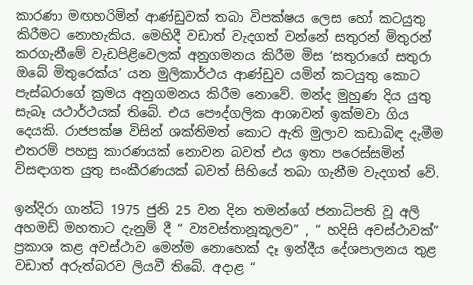කාරණා මඟහරිමින් ආණ්ඩුවක් තබා විපක්ෂය ලෙස හෝ කටයුතු කිරීමට නොහැකිය. මෙහිදී වඩාත් වැදගත් වන්නේ සතුරන් මිතුරන් කරගැනීමේ වැඩපිළිවෙලක් අනුගමනය කිරීම මිස ‘සතුරාගේ සතුරා ඔබේ මිතුරෙක්ය’ යන මුලිකාර්ථය ආණ්ඩුව යමින් කටයුතු කොට පැස්බරාගේ ක්‍රමය අනුගමනය කිරීම නොවේ. මන්ද මුහුණ දිය යුතු සැබෑ යථාර්ථයක් තිබේ. එය පෞද්ගලික ආශාවන් ඉක්මවා ගිය දෙයකි. රාජපක්ෂ විසින් ශක්තිමත් කොට ඇති මුලාව කඩාබිඳ දැමීම එතරම් පහසු කාරණයක් නොවන බවත් එය ඉතා පරෙස්සමින් විසඳාගත යුතු සංකීරණයක් බවත් සිහියේ තබා ගැනීම වැදගත් වේ.

ඉන්දිරා ගාන්ධි 1975 ජුනි 25 වන දින තමන්ගේ ජනාධිපති වූ අලි අහමඩ් මහතාට දැනුම් දී “ ව්‍යවස්තානූකූලව” , “ හදිසි අවස්ථාවක්” ප්‍රකාශ කළ අවස්ථාව මෙන්ම නොහෙක් දෑ ඉන්දීය දේශපාලනය තුළ වඩාත් අරුත්බරව ලියවී තිබේ. අදාළ “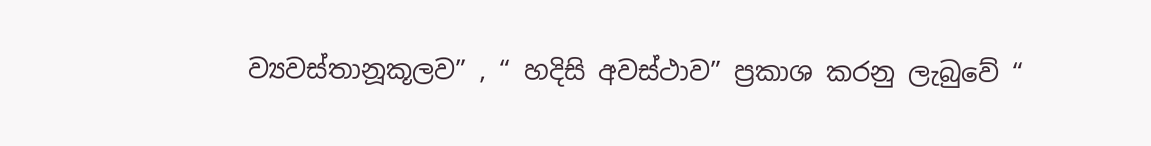ව්‍යවස්තානූකූලව” , “ හදිසි අවස්ථාව” ප්‍රකාශ කරනු ලැබුවේ “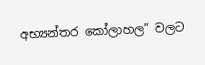අභ්‍යන්තර කෝලාහල” වලට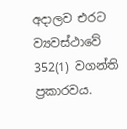අදාලව එරට ව්‍යවස්ථාවේ 352(1) වගන්ති ප්‍රකාරවය.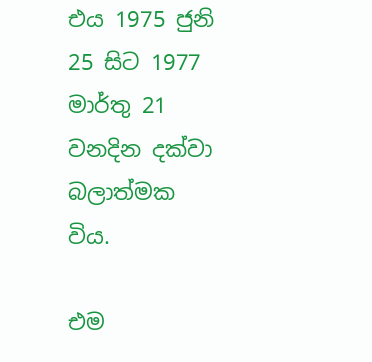එය 1975 ජුනි 25 සිට 1977 මාර්තු 21 වනදින දක්වා බලාත්මක විය.

එම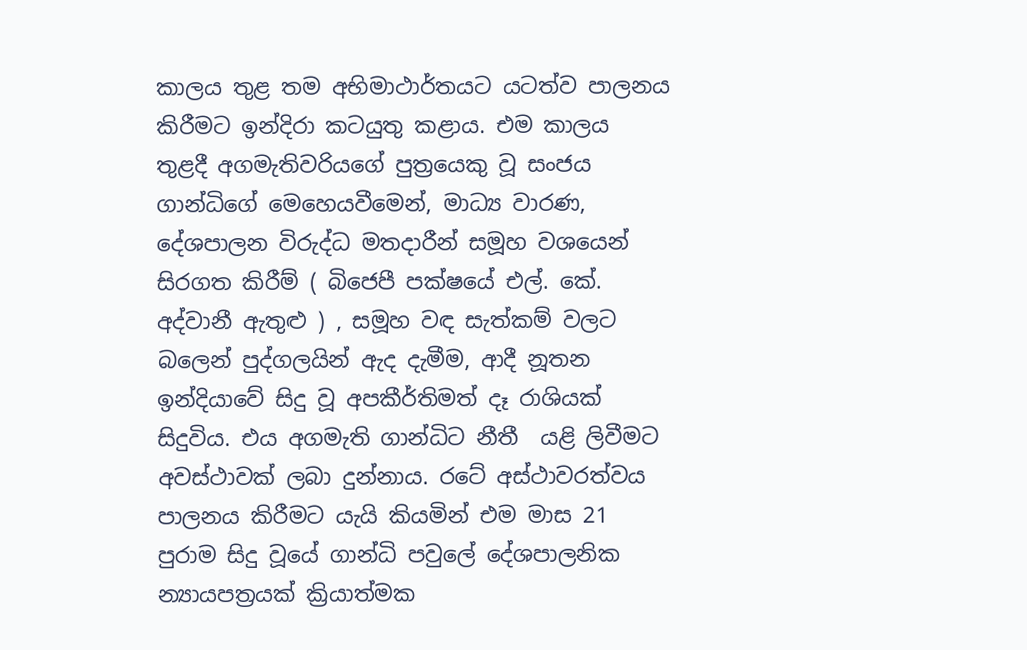කාලය තුළ තම අභිමාථාර්තයට යටත්ව පාලනය කිරීමට ඉන්දිරා කටයුතු කළාය. එම කාලය තුළදී අගමැතිවරියගේ පුත්‍රයෙකු වූ සංජය ගාන්ධිගේ මෙහෙයවීමෙන්, මාධ්‍ය වාරණ, දේශපාලන විරුද්ධ මතදාරීන් සමූහ වශයෙන් සිරගත කිරීම් ( බිජෙපී පක්ෂයේ එල්. කේ. අද්වානී ඇතුළු ) , සමූහ වඳ සැත්කම් වලට බලෙන් පුද්ගලයින් ඇද දැමීම, ආදී නූතන ඉන්දියාවේ සිදු වූ අපකීර්තිමත් දෑ රාශියක් සිදුවිය. එය අගමැති ගාන්ධිට නීතී  යළි ලිවීමට අවස්ථාවක් ලබා දුන්නාය. රටේ අස්ථාවරත්වය පාලනය කිරීමට යැයි කියමින් එම මාස 21 පුරාම සිදු වූයේ ගාන්ධි පවුලේ දේශපාලනික න්‍යායපත්‍රයක් ක්‍රියාත්මක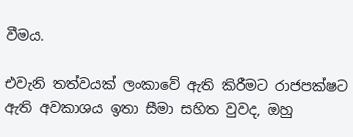වීමය.

එවැනි තත්වයක් ලංකාවේ ඇති කිරීමට රාජපක්ෂට ඇති අවකාශය ඉතා සීමා සහිත වුවද, ඔහු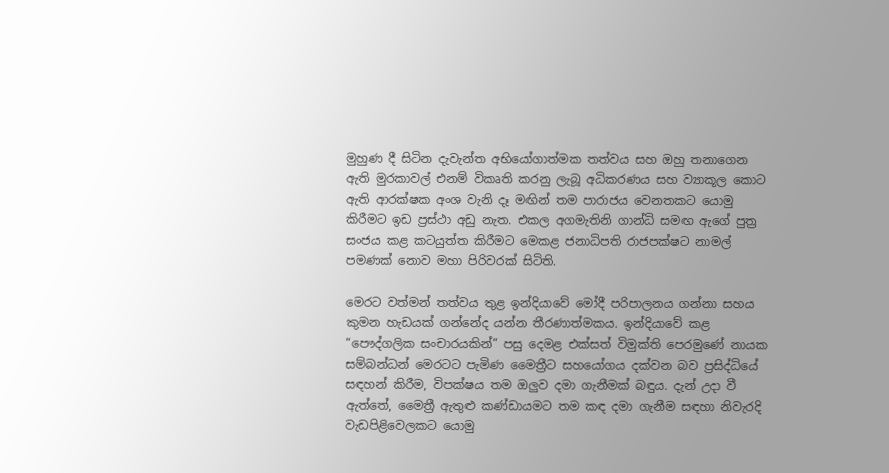මුහුණ දී සිටින දැවැන්ත අභියෝගාත්මක තත්වය සහ ඔහු තනාගෙන ඇති මුරකාවල් එනම් විකෘති කරනු ලැබූ අධිකරණය සහ ව්‍යාකූල කොට ඇති ආරක්ෂක අංශ වැනි දෑ මඟින් තම පාරාජය වෙනතකට යොමු කිරීමට ඉඩ ප්‍රස්ථා අඩු නැත. එකල අගමැතිනි ගාන්ධි සමඟ ඇගේ පුත්‍ර සංජය කළ කටයුත්ත කිරීමට මෙකළ ජනාධිපති රාජපක්ෂට නාමල් පමණක් නොව මහා පිරිවරක් සිටිති.

මෙරට වත්මන් තත්වය තුළ ඉන්දියාවේ මෝදී පරිපාලනය ගන්නා සහය කුමන හැඩයක් ගන්නේද යන්න තීරණාත්මකය. ඉන්දියාවේ කළ “පෞද්ගලික සංචාරයකින්” පසු දෙමළ එක්සත් විමුක්ති පෙරමුණේ නායක සම්බන්ධන් මෙරටට පැමිණ මෛත්‍රීට සහයෝගය දක්වන බව ප්‍රසිද්ධියේ සඳහන් කිරීම, විපක්ෂය තම ඔලුව දමා ගැනීමක් බඳුය. දැන් උදා වී ඇත්තේ, මෛත්‍රී ඇතුළු කණ්ඩායමට තම කඳ දමා ගැනීම සඳහා නිවැරදි වැඩපිළිවෙලකට යොමු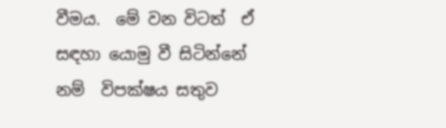වීමය.  මේ වන විටත්  ඒ සඳහා යොමු වී සිටින්නේ නම්  විපක්ෂය සතුව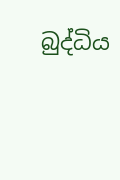බුද්ධිය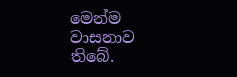මෙන්ම වාසනාව තිබේ.